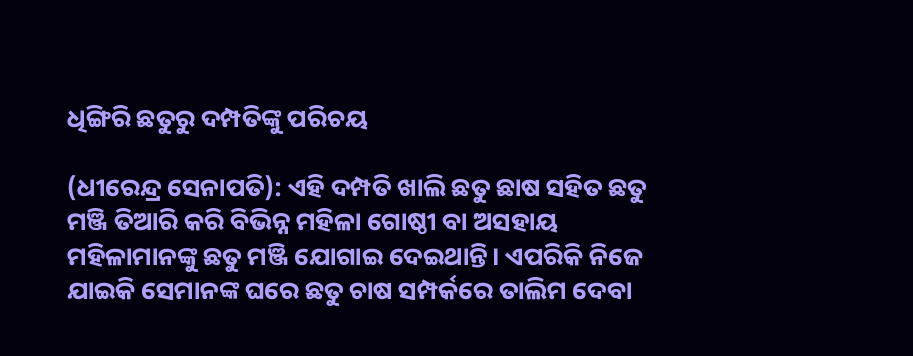ଧିଙ୍ଗିରି ଛତୁରୁ ଦମ୍ପତିଙ୍କୁ ପରିଚୟ

(ଧୀରେନ୍ଦ୍ର ସେନାପତି): ଏହି ଦମ୍ପତି ଖାଲି ଛତୁ ଛାଷ ସହିତ ଛତୁ ମଞ୍ଜି ତିଆରି କରି ବିଭିନ୍ନ ମହିଳା ଗୋଷ୍ଠୀ ବା ଅସହାୟ ମହିଳାମାନଙ୍କୁ ଛତୁ ମଞ୍ଜି ଯୋଗାଇ ଦେଇଥାନ୍ତି। ଏପରିକି ନିଜେ ଯାଇକି ସେମାନଙ୍କ ଘରେ ଛତୁ ଚାଷ ସମ୍ପର୍କରେ ତାଲିମ ଦେବା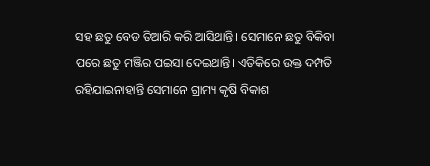ସହ ଛତୁ ବେଡ ତିଆରି କରି ଆସିଥାନ୍ତି। ସେମାନେ ଛତୁ ବିକିବା ପରେ ଛତୁ ମଞ୍ଜିର ପଇସା ଦେଇଥାନ୍ତି। ଏତିକିରେ ଉକ୍ତ ଦମ୍ପତି ରହିଯାଇନାହାନ୍ତି ସେମାନେ ଗ୍ରାମ୍ୟ କୃଷି ବିକାଶ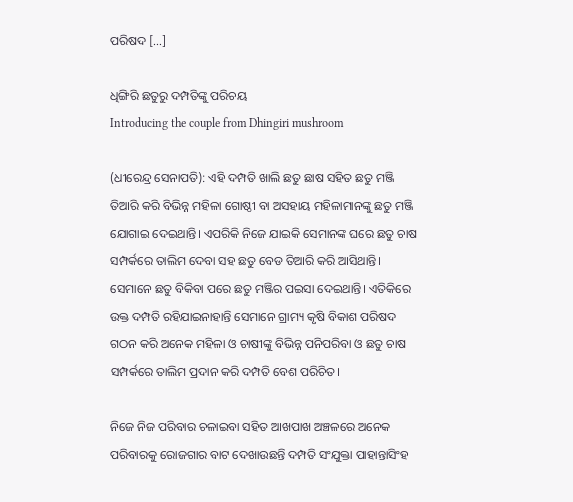ପରିଷଦ […]

ଧିଙ୍ଗିରି ଛତୁରୁ ଦମ୍ପତିଙ୍କୁ ପରିଚୟ
Introducing the couple from Dhingiri mushroom

(ଧୀରେନ୍ଦ୍ର ସେନାପତି): ଏହି ଦମ୍ପତି ଖାଲି ଛତୁ ଛାଷ ସହିତ ଛତୁ ମଞ୍ଜି ତିଆରି କରି ବିଭିନ୍ନ ମହିଳା ଗୋଷ୍ଠୀ ବା ଅସହାୟ ମହିଳାମାନଙ୍କୁ ଛତୁ ମଞ୍ଜି ଯୋଗାଇ ଦେଇଥାନ୍ତି। ଏପରିକି ନିଜେ ଯାଇକି ସେମାନଙ୍କ ଘରେ ଛତୁ ଚାଷ ସମ୍ପର୍କରେ ତାଲିମ ଦେବା ସହ ଛତୁ ବେଡ ତିଆରି କରି ଆସିଥାନ୍ତି। ସେମାନେ ଛତୁ ବିକିବା ପରେ ଛତୁ ମଞ୍ଜିର ପଇସା ଦେଇଥାନ୍ତି। ଏତିକିରେ ଉକ୍ତ ଦମ୍ପତି ରହିଯାଇନାହାନ୍ତି ସେମାନେ ଗ୍ରାମ୍ୟ କୃଷି ବିକାଶ ପରିଷଦ ଗଠନ କରି ଅନେକ ମହିଳା ଓ ଚାଷୀଙ୍କୁ ବିଭିନ୍ନ ପନିପରିବା ଓ ଛତୁ ଚାଷ ସମ୍ପର୍କରେ ତାଲିମ ପ୍ରଦାନ କରି ଦମ୍ପତି ବେଶ ପରିଚିତ।

ନିଜେ ନିଜ ପରିବାର ଚଳାଇବା ସହିତ ଆଖପାଖ ଅଞ୍ଚଳରେ ଅନେକ ପରିବାରକୁ ରୋଜଗାର ବାଟ ଦେଖାଉଛନ୍ତି ଦମ୍ପତି ସଂଯୁକ୍ତା ପାହାନ୍ତାସିଂହ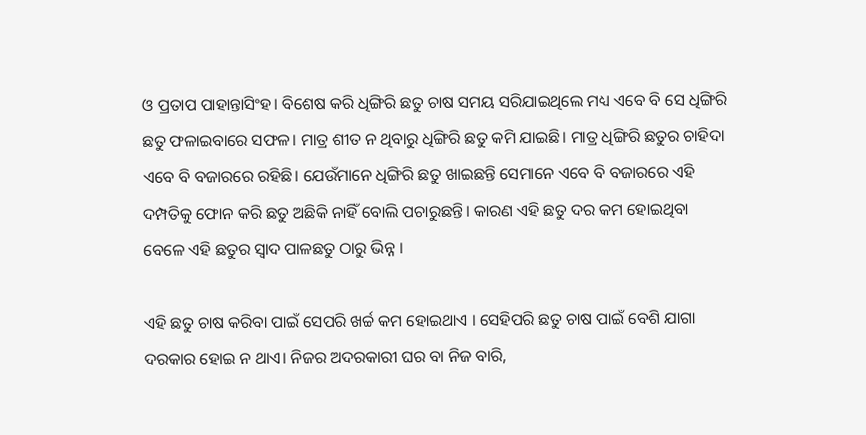ଓ ପ୍ରତାପ ପାହାନ୍ତାସିଂହ। ବିଶେଷ କରି ଧିଙ୍ଗିରି ଛତୁ ଚାଷ ସମୟ ସରିଯାଇଥିଲେ ମଧ୍ୟ ଏବେ ବି ସେ ଧିଙ୍ଗିରି ଛତୁ ଫଳାଇବାରେ ସଫଳ। ମାତ୍ର ଶୀତ ନ ଥିବାରୁ ଧିଙ୍ଗିରି ଛତୁ କମି ଯାଇଛି। ମାତ୍ର ଧିଙ୍ଗିରି ଛତୁର ଚାହିଦା ଏବେ ବି ବଜାରରେ ରହିଛି। ଯେଉଁମାନେ ଧିଙ୍ଗିରି ଛତୁ ଖାଇଛନ୍ତି ସେମାନେ ଏବେ ବି ବଜାରରେ ଏହି ଦମ୍ପତିକୁ ଫୋନ କରି ଛତୁ ଅଛିକି ନାହିଁ ବୋଲି ପଚାରୁଛନ୍ତି। କାରଣ ଏହି ଛତୁ ଦର କମ ହୋଇଥିବା ବେଳେ ଏହି ଛତୁର ସ୍ୱାଦ ପାଳଛତୁ ଠାରୁ ଭିନ୍ନ ।

ଏହି ଛତୁ ଚାଷ କରିବା ପାଇଁ ସେପରି ଖର୍ଚ୍ଚ କମ ହୋଇଥାଏ । ସେହିପରି ଛତୁ ଚାଷ ପାଇଁ ବେଶି ଯାଗା ଦରକାର ହୋଇ ନ ଥାଏ। ନିଜର ଅଦରକାରୀ ଘର ବା ନିଜ ବାରି,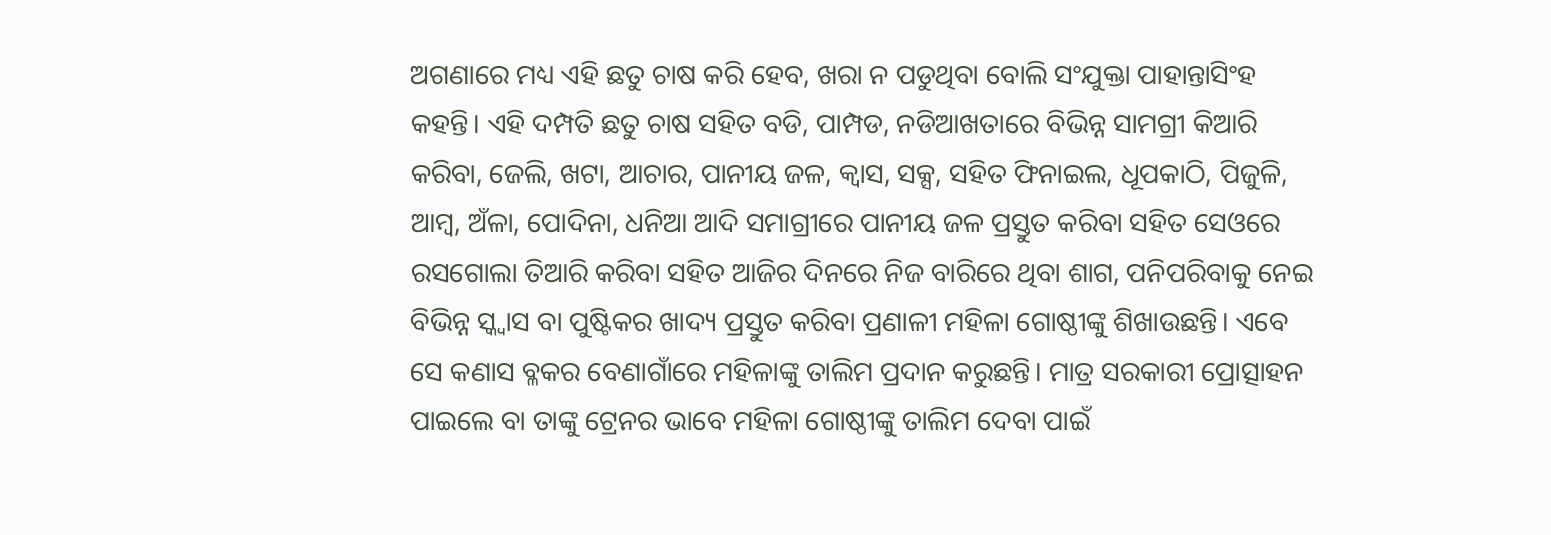ଅଗଣାରେ ମଧ୍ୟ ଏହି ଛତୁ ଚାଷ କରି ହେବ, ଖରା ନ ପଡୁଥିବା ବୋଲି ସଂଯୁକ୍ତା ପାହାନ୍ତାସିଂହ କହନ୍ତି। ଏହି ଦମ୍ପତି ଛତୁ ଚାଷ ସହିତ ବଡି, ପାମ୍ପଡ, ନଡିଆଖତାରେ ବିଭିନ୍ନ ସାମଗ୍ରୀ କିଆରି କରିବା, ଜେଲି, ଖଟା, ଆଚାର, ପାନୀୟ ଜଳ, କ୍ୱାସ, ସକ୍ସ, ସହିତ ଫିନାଇଲ, ଧୂପକାଠି, ପିଜୁଳି, ଆମ୍ବ, ଅଁଳା, ପୋଦିନା, ଧନିଆ ଆଦି ସମାଗ୍ରୀରେ ପାନୀୟ ଜଳ ପ୍ରସ୍ତୁତ କରିବା ସହିତ ସେଓରେ ରସଗୋଲା ତିଆରି କରିବା ସହିତ ଆଜିର ଦିନରେ ନିଜ ବାରିରେ ଥିବା ଶାଗ, ପନିପରିବାକୁ ନେଇ ବିଭିନ୍ନ ସ୍କ୍ୱାସ ବା ପୁଷ୍ଟିକର ଖାଦ୍ୟ ପ୍ରସ୍ତୁତ କରିବା ପ୍ରଣାଳୀ ମହିଳା ଗୋଷ୍ଠୀଙ୍କୁ ଶିଖାଉଛନ୍ତି। ଏବେ ସେ କଣାସ ବ୍ଳକର ବେଣାଗାଁରେ ମହିଳାଙ୍କୁ ତାଲିମ ପ୍ରଦାନ କରୁଛନ୍ତି। ମାତ୍ର ସରକାରୀ ପ୍ରୋତ୍ସାହନ ପାଇଲେ ବା ତାଙ୍କୁ ଟ୍ରେନର ଭାବେ ମହିଳା ଗୋଷ୍ଠୀଙ୍କୁ ତାଲିମ ଦେବା ପାଇଁ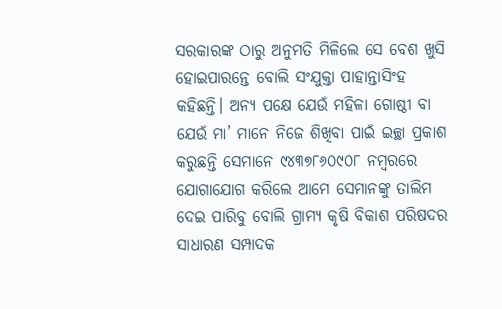ସରକାରଙ୍କ ଠାରୁ ଅନୁମତି ମିଳିଲେ ସେ ବେଶ ଖୁସି ହୋଇପାରନ୍ତେ ବୋଲି ସଂଯୁକ୍ତା ପାହାନ୍ତାସିଂହ କହିଛନ୍ତି। ଅନ୍ୟ ପକ୍ଷେ ଯେଉଁ ମହିଳା ଗୋଷ୍ଠୀ ବା ଯେଉଁ ମା’ ମାନେ ନିଜେ ଶିଖିବା ପାଇଁ ଇଚ୍ଛା ପ୍ରକାଶ କରୁଛନ୍ତି ସେମାନେ ୯୪୩୭୮୬୦୯୦୮ ନମ୍ବରରେ ଯୋଗାଯୋଗ କରିଲେ ଆମେ ସେମାନଙ୍କୁ ତାଲିମ ଦେଇ ପାରିବୁ ବୋଲି ଗ୍ରାମ୍ୟ କୃଷି ବିକାଶ ପରିଷଦର ସାଧାରଣ ସମ୍ପାଦକ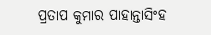ପ୍ରତାପ କୁମାର ପାହାନ୍ତାସିଂହ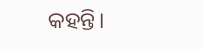କହନ୍ତି।